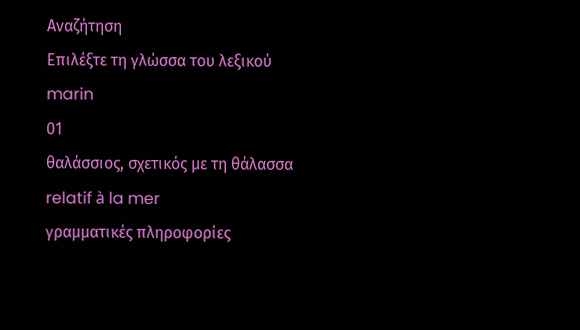Αναζήτηση
Επιλέξτε τη γλώσσα του λεξικού
marin
01
θαλάσσιος, σχετικός με τη θάλασσα
relatif à la mer
γραμματικές πληροφορίες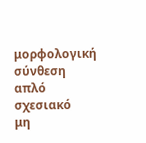μορφολογική σύνθεση
απλό
σχεσιακό
μη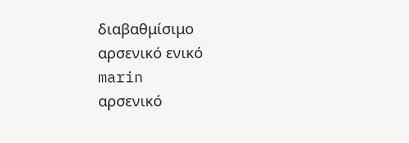διαβαθμίσιμο
αρσενικό ενικό
marin
αρσενικό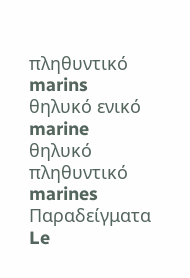πληθυντικό
marins
θηλυκό ενικό
marine
θηλυκό πληθυντικό
marines
Παραδείγματα
Le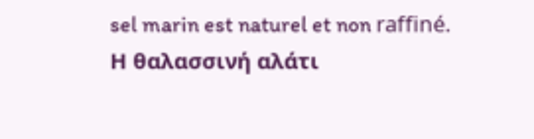sel marin est naturel et non raffiné.
Η θαλασσινή αλάτι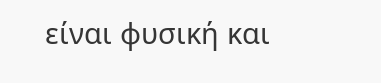είναι φυσική και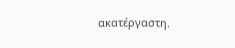ακατέργαστη.